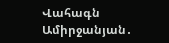Վահագն Ամիրջանյան․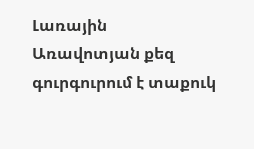Լառային
Առավոտյան քեզ գուրգուրում է տաքուկ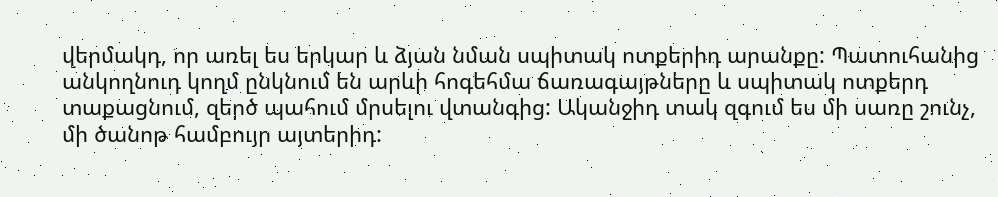վերմակդ, որ առել ես երկար և ձյան նման սպիտակ ոտքերիդ արանքը: Պատուհանից անկողնուդ կողմ ընկնում են արևի հոգեհմա ճառագայթները և սպիտակ ոտքերդ տաքացնում, զերծ պահում մրսելու վտանգից: Ականջիդ տակ զգում ես մի սառը շունչ, մի ծանոթ համբույր այտերիդ: